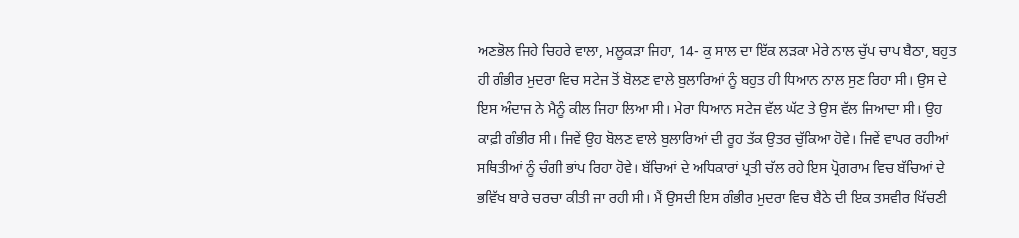ਅਣਭੋਲ ਜਿਹੇ ਚਿਹਰੇ ਵਾਲਾ, ਮਲੂਕੜਾ ਜਿਹਾ, 14- ਕੁ ਸਾਲ ਦਾ ਇੱਕ ਲੜਕਾ ਮੇਰੇ ਨਾਲ ਚੁੱਪ ਚਾਪ ਬੈਠਾ, ਬਹੁਤ ਹੀ ਗੰਭੀਰ ਮੁਦਰਾ ਵਿਚ ਸਟੇਜ ਤੋਂ ਬੋਲਣ ਵਾਲੇ ਬੁਲਾਰਿਆਂ ਨੂੰ ਬਹੁਤ ਹੀ ਧਿਆਨ ਨਾਲ ਸੁਣ ਰਿਹਾ ਸੀ। ਉਸ ਦੇ ਇਸ ਅੰਦਾਜ ਨੇ ਮੈਨੂੰ ਕੀਲ ਜਿਹਾ ਲਿਆ ਸੀ। ਮੇਰਾ ਧਿਆਨ ਸਟੇਜ ਵੱਲ ਘੱਟ ਤੇ ਉਸ ਵੱਲ ਜਿਆਦਾ ਸੀ। ਉਹ ਕਾਫ਼ੀ ਗੰਭੀਰ ਸੀ। ਜਿਵੇਂ ਉਹ ਬੋਲਣ ਵਾਲੇ ਬੁਲਾਰਿਆਂ ਦੀ ਰੂਹ ਤੱਕ ਉਤਰ ਚੁੱਕਿਆ ਹੋਵੇ। ਜਿਵੇਂ ਵਾਪਰ ਰਹੀਆਂ ਸਥਿਤੀਆਂ ਨੂੰ ਚੰਗੀ ਭਾਂਪ ਰਿਹਾ ਹੋਵੇ। ਬੱਚਿਆਂ ਦੇ ਅਧਿਕਾਰਾਂ ਪ੍ਰਤੀ ਚੱਲ ਰਹੇ ਇਸ ਪ੍ਰੋਗਰਾਮ ਵਿਚ ਬੱਚਿਆਂ ਦੇ ਭਵਿੱਖ ਬਾਰੇ ਚਰਚਾ ਕੀਤੀ ਜਾ ਰਹੀ ਸੀ। ਮੈਂ ਉਸਦੀ ਇਸ ਗੰਭੀਰ ਮੁਦਰਾ ਵਿਚ ਬੈਠੇ ਦੀ ਇਕ ਤਸਵੀਰ ਖਿੱਚਣੀ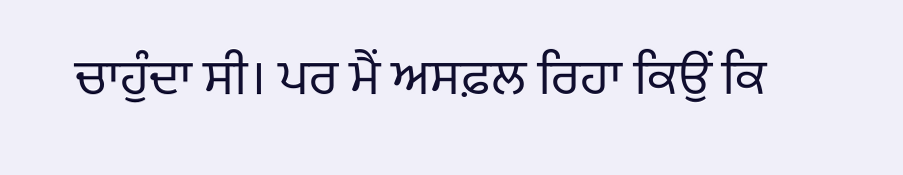ਚਾਹੁੰਦਾ ਸੀ। ਪਰ ਮੈਂ ਅਸਫ਼ਲ ਰਿਹਾ ਕਿਉਂ ਕਿ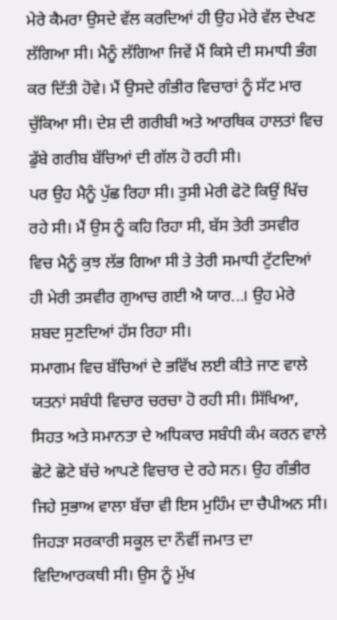ਮੇਰੇ ਕੈਮਰਾ ਉਸਦੇ ਵੱਲ ਕਰਦਿਆਂ ਹੀ ਉਹ ਮੇਰੇ ਵੱਲ ਦੇਖਣ ਲੱਗਿਆ ਸੀ। ਮੈਨੂੰ ਲੱਗਿਆ ਜਿਵੇਂ ਮੈਂ ਕਿਸੇ ਦੀ ਸਮਾਧੀ ਭੰਗ ਕਰ ਦਿੱਤੀ ਹੋਵੇ। ਮੈਂ ਉਸਦੇ ਗੰਭੀਰ ਵਿਚਾਰਾਂ ਨੂੰ ਸੱਟ ਮਾਰ ਚੁੱਕਿਆ ਸੀ। ਦੇਸ਼ ਦੀ ਗਰੀਬੀ ਅਤੇ ਆਰਥਿਕ ਹਾਲਤਾਂ ਵਿਚ ਡੁੱਬੇ ਗਰੀਬ ਬੱਚਿਆਂ ਦੀ ਗੱਲ ਹੋ ਰਹੀ ਸੀ।
ਪਰ ਉਹ ਮੈਨੂੰ ਪੁੱਛ ਰਿਹਾ ਸੀ। ਤੁਸੀ ਮੇਰੀ ਫੋਟੋ ਕਿਉਂ ਖਿੱਚ ਰਹੇ ਸੀ। ਮੈਂ ਉਸ ਨੂੰ ਕਹਿ ਰਿਹਾ ਸੀ, ਬੱਸ ਤੇਰੀ ਤਸਵੀਰ ਵਿਚ ਮੈਨੂੰ ਕੁਝ ਲੱਭ ਗਿਆ ਸੀ ਤੇ ਤੇਰੀ ਸਮਾਧੀ ਟੁੱਟਦਿਆਂ ਹੀ ਮੇਰੀ ਤਸਵੀਰ ਗੁਆਚ ਗਈ ਐ ਯਾਰ...। ਉਹ ਮੇਰੇ ਸ਼ਬਦ ਸੁਣਦਿਆਂ ਹੱਸ ਰਿਹਾ ਸੀ।
ਸਮਾਗਮ ਵਿਚ ਬੱਚਿਆਂ ਦੇ ਭਵਿੱਖ ਲਈ ਕੀਤੇ ਜਾਣ ਵਾਲੇ ਯਤਨਾਂ ਸਬੰਧੀ ਵਿਚਾਰ ਚਰਚਾ ਹੋ ਰਹੀ ਸੀ। ਸਿੱਖਿਆ, ਸਿਹਤ ਅਤੇ ਸਮਾਨਤਾ ਦੇ ਅਧਿਕਾਰ ਸਬੰਧੀ ਕੰਮ ਕਰਨ ਵਾਲੇ ਛੋਟੇ ਛੋਟੇ ਬੱਚੇ ਆਪਣੇ ਵਿਚਾਰ ਦੇ ਰਹੇ ਸਨ। ਉਹ ਗੰਭੀਰ ਜਿਹੇ ਸੁਭਾਅ ਵਾਲਾ ਬੱਚਾ ਵੀ ਇਸ ਮੁਹਿੰਮ ਦਾ ਚੈਪੀਅਨ ਸੀ। ਜਿਹੜਾ ਸਰਕਾਰੀ ਸਕੂਲ ਦਾ ਨੌਵੀਂ ਜਮਾਤ ਦਾ ਵਿਦਿਆਰਕਥੀ ਸੀ। ਉਸ ਨੂੰ ਮੁੱਖ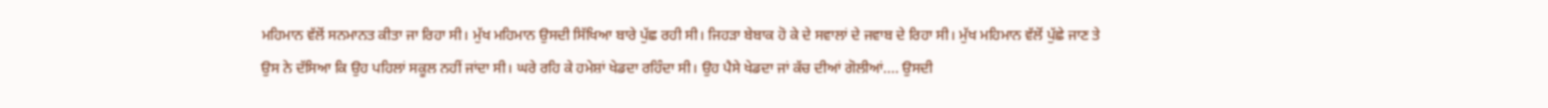ਮਹਿਮਾਨ ਵੱਲੋਂ ਸਨਮਾਨਤ ਕੀਤਾ ਜਾ ਰਿਹਾ ਸੀ। ਮੁੱਖ ਮਹਿਮਾਨ ਉਸਦੀ ਸਿੱਖਿਆ ਬਾਰੇ ਪੁੱਛ ਰਹੀ ਸੀ। ਜਿਹੜਾ ਬੇਬਾਕ ਹੋ ਕੇ ਦੇ ਸਵਾਲਾਂ ਦੇ ਜਵਾਬ ਦੇ ਰਿਹਾ ਸੀ। ਮੁੱਖ ਮਹਿਮਾਨ ਵੱਲੋਂ ਪੁੱਛੇ ਜਾਣ ਤੇ ਉਸ ਨੇ ਦੱਸਿਆ ਕਿ ਉਹ ਪਹਿਲਾਂ ਸਕੂਲ ਨਹੀਂ ਜਾਂਦਾ ਸੀ। ਘਰੇ ਰਹਿ ਕੇ ਹਮੇਸ਼ਾਂ ਖੇਡਦਾ ਰਹਿੰਦਾ ਸੀ। ਉਹ ਪੈਸੇ ਖੇਡਦਾ ਜਾਂ ਕੱਚ ਦੀਆਂ ਗੋਲੀਆਂ.... ਉਸਦੀ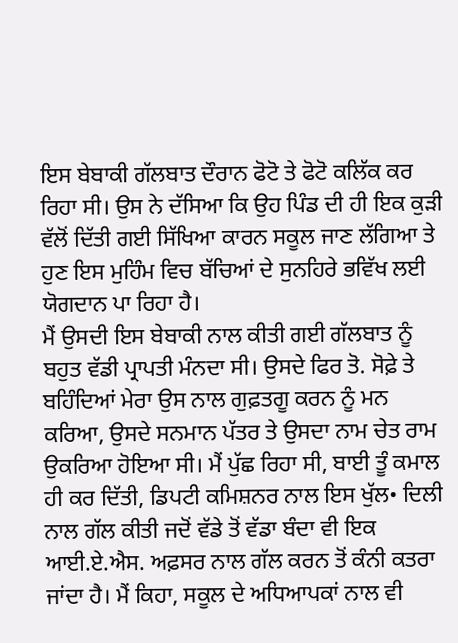ਇਸ ਬੇਬਾਕੀ ਗੱਲਬਾਤ ਦੌਰਾਨ ਫੋਟੋ ਤੇ ਫੋਟੋ ਕਲਿੱਕ ਕਰ ਰਿਹਾ ਸੀ। ਉਸ ਨੇ ਦੱਸਿਆ ਕਿ ਉਹ ਪਿੰਡ ਦੀ ਹੀ ਇਕ ਕੁੜੀ ਵੱਲੋਂ ਦਿੱਤੀ ਗਈ ਸਿੱਖਿਆ ਕਾਰਨ ਸਕੂਲ ਜਾਣ ਲੱਗਿਆ ਤੇ ਹੁਣ ਇਸ ਮੁਹਿੰਮ ਵਿਚ ਬੱਚਿਆਂ ਦੇ ਸੁਨਹਿਰੇ ਭਵਿੱਖ ਲਈ ਯੋਗਦਾਨ ਪਾ ਰਿਹਾ ਹੈ।
ਮੈਂ ਉਸਦੀ ਇਸ ਬੇਬਾਕੀ ਨਾਲ ਕੀਤੀ ਗਈ ਗੱਲਬਾਤ ਨੂੰ ਬਹੁਤ ਵੱਡੀ ਪ੍ਰਾਪਤੀ ਮੰਨਦਾ ਸੀ। ਉਸਦੇ ਫਿਰ ਤੋ. ਸੋਫ਼ੇ ਤੇ ਬਹਿੰਦਿਆਂ ਮੇਰਾ ਉਸ ਨਾਲ ਗੁਫ਼ਤਗੂ ਕਰਨ ਨੂੰ ਮਨ ਕਰਿਆ, ਉਸਦੇ ਸਨਮਾਨ ਪੱਤਰ ਤੇ ਉਸਦਾ ਨਾਮ ਚੇਤ ਰਾਮ ਉਕਰਿਆ ਹੋਇਆ ਸੀ। ਮੈਂ ਪੁੱਛ ਰਿਹਾ ਸੀ, ਬਾਈ ਤੂੰ ਕਮਾਲ ਹੀ ਕਰ ਦਿੱਤੀ, ਡਿਪਟੀ ਕਮਿਸ਼ਨਰ ਨਾਲ ਇਸ ਖੁੱਲ• ਦਿਲੀ ਨਾਲ ਗੱਲ ਕੀਤੀ ਜਦੋਂ ਵੱਡੇ ਤੋਂ ਵੱਡਾ ਬੰਦਾ ਵੀ ਇਕ ਆਈ.ਏ.ਐਸ. ਅਫ਼ਸਰ ਨਾਲ ਗੱਲ ਕਰਨ ਤੋਂ ਕੰਨੀ ਕਤਰਾ ਜਾਂਦਾ ਹੈ। ਮੈਂ ਕਿਹਾ, ਸਕੂਲ ਦੇ ਅਧਿਆਪਕਾਂ ਨਾਲ ਵੀ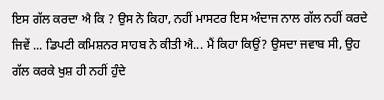ਇਸ ਗੱਲ ਕਰਦਾ ਐ ਕਿ ? ਉਸ ਨੇ ਕਿਹਾ, ਨਹੀਂ ਮਾਸਟਰ ਇਸ ਅੰਦਾਜ ਨਾਲ ਗੱਲ ਨਹੀਂ ਕਰਦੇ ਜਿਵੇਂ ... ਡਿਪਟੀ ਕਮਿਸ਼ਨਰ ਸਾਹਬ ਨੇ ਕੀਤੀ ਐ... ਮੈਂ ਕਿਹਾ ਕਿਉਂ? ਉਸਦਾ ਜਵਾਬ ਸੀ, ਉਹ ਗੱਲ ਕਰਕੇ ਖੁਸ਼ ਹੀ ਨਹੀਂ ਹੁੰਦੇ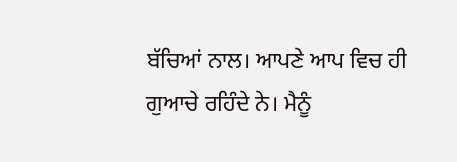ਬੱਚਿਆਂ ਨਾਲ। ਆਪਣੇ ਆਪ ਵਿਚ ਹੀ ਗੁਆਚੇ ਰਹਿੰਦੇ ਨੇ। ਮੈਨੂੰ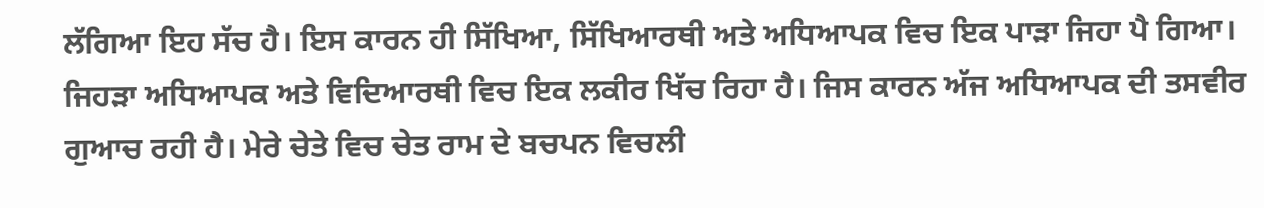ਲੱਗਿਆ ਇਹ ਸੱਚ ਹੈ। ਇਸ ਕਾਰਨ ਹੀ ਸਿੱਖਿਆ, ਸਿੱਖਿਆਰਥੀ ਅਤੇ ਅਧਿਆਪਕ ਵਿਚ ਇਕ ਪਾੜਾ ਜਿਹਾ ਪੈ ਗਿਆ। ਜਿਹੜਾ ਅਧਿਆਪਕ ਅਤੇ ਵਿਦਿਆਰਥੀ ਵਿਚ ਇਕ ਲਕੀਰ ਖਿੱਚ ਰਿਹਾ ਹੈ। ਜਿਸ ਕਾਰਨ ਅੱਜ ਅਧਿਆਪਕ ਦੀ ਤਸਵੀਰ ਗੁਆਚ ਰਹੀ ਹੈ। ਮੇਰੇ ਚੇਤੇ ਵਿਚ ਚੇਤ ਰਾਮ ਦੇ ਬਚਪਨ ਵਿਚਲੀ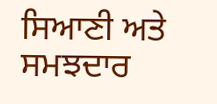ਸਿਆਣੀ ਅਤੇ ਸਮਝਦਾਰ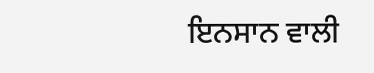ਇਨਸਾਨ ਵਾਲੀ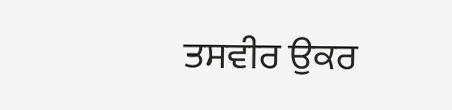ਤਸਵੀਰ ਉਕਰ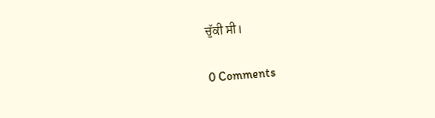ਚੁੱਕੀ ਸੀ।

0 Comments